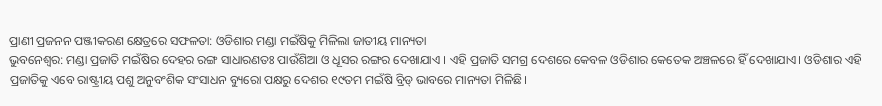ପ୍ରାଣୀ ପ୍ରଜନନ ପଞ୍ଜୀକରଣ କ୍ଷେତ୍ରରେ ସଫଳତା: ଓଡିଶାର ମଣ୍ଡା ମଇଁଷିକୁ ମିଳିଲା ଜାତୀୟ ମାନ୍ୟତା
ଭୁବନେଶ୍ବର: ମଣ୍ଡା ପ୍ରଜାତି ମଇଁଷିର ଦେହର ରଙ୍ଗ ସାଧାରଣତଃ ପାଉଁଶିଆ ଓ ଧୂସର ରଙ୍ଗର ଦେଖାଯାଏ । ଏହି ପ୍ରଜାତି ସମଗ୍ର ଦେଶରେ କେବଳ ଓଡିଶାର କେତେକ ଅଞ୍ଚଳରେ ହିଁ ଦେଖାଯାଏ। ଓଡିଶାର ଏହି ପ୍ରଜାତିକୁ ଏବେ ରାଷ୍ଟ୍ରୀୟ ପଶୁ ଅନୁବଂଶିକ ସଂସାଧନ ବ୍ୟୁରୋ ପକ୍ଷରୁ ଦେଶର ୧୯ତମ ମଇଁଷି ବ୍ରିଡ୍ ଭାବରେ ମାନ୍ୟତା ମିଳିଛି।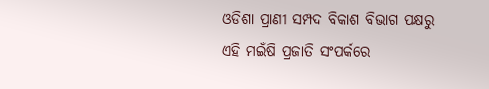ଓଡିଶା ପ୍ରାଣୀ ସମ୍ପଦ ବିକାଶ ବିଭାଗ ପକ୍ଷରୁ ଏହି ମଇଁଷି ପ୍ରଜାତି ସଂପର୍କରେ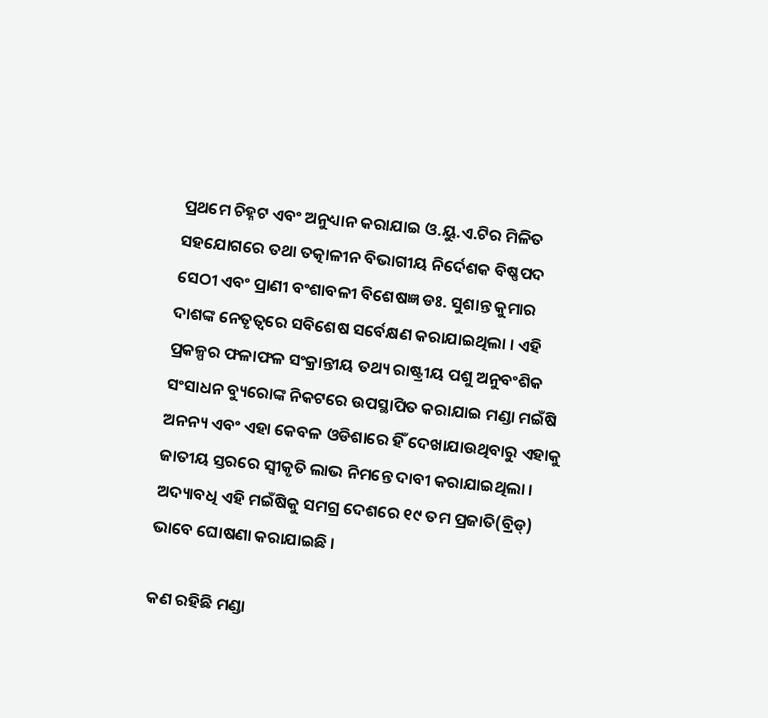ପ୍ରଥମେ ଚିହ୍ନଟ ଏବଂ ଅନୁଧ୍ୟାନ କରାଯାଇ ଓ.ୟୁ.ଏ.ଟିର ମିଳିତ ସହଯୋଗରେ ତଥା ତତ୍କାଳୀନ ବିଭାଗୀୟ ନିର୍ଦେଶକ ବିଷ୍ଣପଦ ସେଠୀ ଏବଂ ପ୍ରାଣୀ ବଂଶାବଳୀ ବିଶେଷଜ୍ଞ ଡଃ. ସୁଶାନ୍ତ କୁମାର ଦାଶଙ୍କ ନେତୃତ୍ୱରେ ସବିଶେଷ ସର୍ବେକ୍ଷଣ କରାଯାଇଥିଲା । ଏହି ପ୍ରକଳ୍ପର ଫଳାଫଳ ସଂକ୍ରାନ୍ତୀୟ ତଥ୍ୟ ରାଷ୍ଟ୍ରୀୟ ପଶୁ ଅନୁବଂଶିକ ସଂସାଧନ ବ୍ୟୁରୋଙ୍କ ନିକଟରେ ଉପସ୍ଥାପିତ କରାଯାଇ ମଣ୍ଡା ମଇଁଷି ଅନନ୍ୟ ଏବଂ ଏହା କେବଳ ଓଡିଶାରେ ହିଁ ଦେଖାଯାଉଥିବାରୁ ଏହାକୁ ଜାତୀୟ ସ୍ତରରେ ସ୍ୱୀକୃତି ଲାଭ ନିମନ୍ତେ ଦାବୀ କରାଯାଇଥିଲା । ଅଦ୍ୟାବଧି ଏହି ମଇଁଷିକୁ ସମଗ୍ର ଦେଶରେ ୧୯ ତମ ପ୍ରଜାତି(ବ୍ରିଡ୍) ଭାବେ ଘୋଷଣା କରାଯାଇଛି ।

କଣ ରହିଛି ମଣ୍ଡା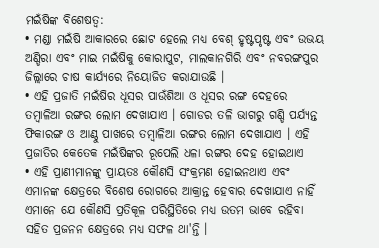ମଇଁଷିଙ୍କ ବିଶେଷତ୍ଵ:
• ମଣ୍ଡା ମଇଁଷି ଆକାରରେ ଛୋଟ ହେଲେ ମଧ୍ୟ ବେଶ୍ ହୃଷ୍ଟପୃଷ୍ଟ ଏବଂ ଉଭୟ ଅଣ୍ଡିରା ଏବଂ ମାଇ ମଇଁଷିକୁ କୋରାପୁଟ, ମାଲକାନଗିରି ଏବଂ ନବରଙ୍ଗପୁର ଜିଲ୍ଲାରେ ଚାଷ କାର୍ଯ୍ୟରେ ନିୟୋଜିତ କରାଯାଉଛି ।
• ଏହି ପ୍ରଜାତି ମଇଁଷିର ଧୂସର ପାଉଁଶିଆ ଓ ଧୂସର ରଙ୍ଗ ଦେହରେ ତମ୍ବାଳିଆ ରଙ୍ଗର ଲୋମ ଦେଖାଯାଏ । ଗୋଡର ତଳି ଭାଗରୁ ଗଣ୍ଡି ପର୍ଯ୍ୟନ୍ତ ଫିକାରଙ୍ଗ ଓ ଆଣ୍ଠୁ ପାଖରେ ତମ୍ବାଳିଆ ରଙ୍ଗର ଲୋମ ଦେଖାଯାଏ । ଏହି ପ୍ରଜାତିର କେତେକ ମଇଁଷିଙ୍କର ରୂପେଲି ଧଳା ରଙ୍ଗର ଦେହ ହୋଇଥାଏ
• ଏହି ପ୍ରାଣୀମାନଙ୍କୁ ପ୍ରାୟତଃ କୌଣସି ସଂକ୍ରମଣ ହୋଇନଥାଏ ଏବଂ ଏମାନଙ୍କ କ୍ଷେତ୍ରରେ ବିଶେଷ ରୋଗରେ ଆକ୍ରାନ୍ତ ହେବାର ଦେଖାଯାଏ ନାହିଁ ଏମାନେ ଯେ କୌଣସି ପ୍ରତିକୂଳ ପରିସ୍ଥିତିରେ ମଧ୍ୟ ଉତମ ଭାବେ ରହିବା ସହିତ ପ୍ରଜନନ କ୍ଷେତ୍ରରେ ମଧ୍ୟ ସଫଳ ଥା'ନ୍ତି ।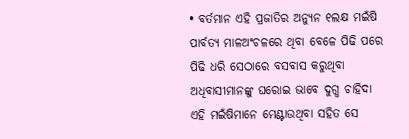• ବର୍ତମାନ ଏହି ପ୍ରଜାତିର ଅନ୍ୟୁନ ୧ଲକ୍ଷ ମଇଁଷି ପାର୍ବତ୍ୟ ମାଳଅଂଚଳରେ ଥିବା ବେଳେ ପିଢି ପରେ ପିଢି ଧରି ସେଠାରେ ବସବାସ କରୁଥିବା ଅଧିବାସୀମାନଙ୍କୁ ଘରୋଇ ଭାବେ ଦୁଗ୍ଧ ଚାହିଦା ଏହି ମଇଁଷିମାନେ ମେଣ୍ଟାଉଥିବା ସହିତ ସେ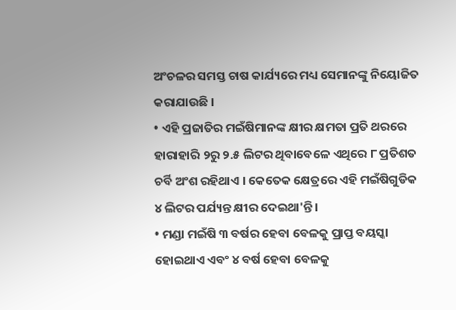ଅଂଚଳର ସମସ୍ତ ଚାଷ କାର୍ଯ୍ୟରେ ମଧ୍ୟ ସେମାନଙ୍କୁ ନିୟୋଜିତ କରାଯାଉଛି ।
• ଏହି ପ୍ରଜାତିର ମଇଁଷିମାନଙ୍କ କ୍ଷୀର କ୍ଷମତା ପ୍ରତି ଥରରେ ହାରାହାରି ୨ରୁ ୨.୫ ଲିଟର ଥିବାବେଳେ ଏଥିରେ ୮ ପ୍ରତିଶତ ଚର୍ବି ଅଂଶ ରହିଥାଏ । କେତେକ କ୍ଷେତ୍ରରେ ଏହି ମଇଁଷିଗୁଡିକ ୪ ଲିଟର ପର୍ଯ୍ୟନ୍ତ କ୍ଷୀର ଦେଇଥା'ନ୍ତି ।
• ମଣ୍ଡା ମଇଁଷି ୩ ବର୍ଷର ହେବା ବେଳକୁ ପ୍ରାପ୍ତ ବୟସ୍କା ହୋଇଥାଏ ଏବଂ ୪ ବର୍ଷ ହେବା ବେଳକୁ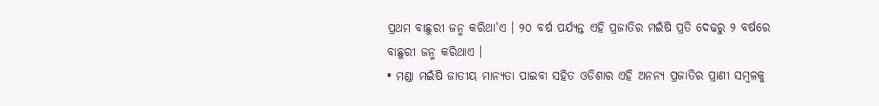ପ୍ରଥମ ବାଛୁରୀ ଜନ୍ମ କରିଥା'ଏ । ୨୦ ବର୍ଷ ପର୍ଯ୍ୟନ୍ତ ଏହି ପ୍ରଜାତିର ମଇଁଷି ପ୍ରତି ଦେଢରୁ ୨ ବର୍ଷରେ ବାଛୁରୀ ଜନ୍ମ କରିଥାଏ ।
• ମଣ୍ଡା ମଇଁଷି ଜାତୀୟ ମାନ୍ୟତା ପାଇବା ସହିତ ଓଡିଶାର ଏହି ଅନନ୍ୟ ପ୍ରଜାତିର ପ୍ରାଣୀ ସମ୍ବଳକୁ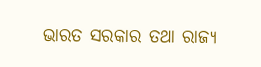ଭାରତ ସରକାର ତଥା ରାଜ୍ୟ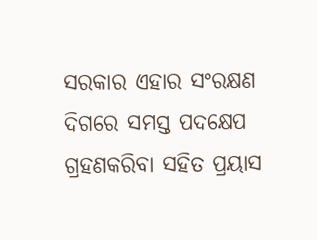ସରକାର ଏହାର ସଂରକ୍ଷଣ ଦିଗରେ ସମସ୍ତ ପଦକ୍ଷେପ ଗ୍ରହଣକରିବା ସହିତ ପ୍ରୟାସ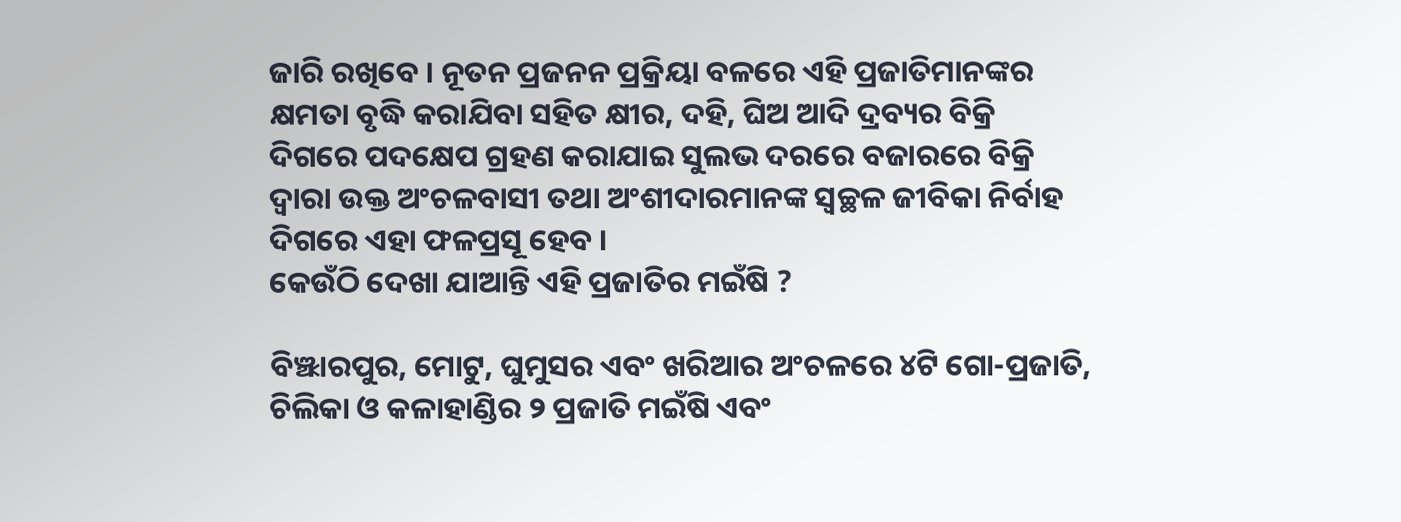ଜାରି ରଖିବେ । ନୂତନ ପ୍ରଜନନ ପ୍ରକ୍ରିୟା ବଳରେ ଏହି ପ୍ରଜାତିମାନଙ୍କର କ୍ଷମତା ବୃଦ୍ଧି କରାଯିବା ସହିତ କ୍ଷୀର, ଦହି, ଘିଅ ଆଦି ଦ୍ରବ୍ୟର ବିକ୍ରି ଦିଗରେ ପଦକ୍ଷେପ ଗ୍ରହଣ କରାଯାଇ ସୁଲଭ ଦରରେ ବଜାରରେ ବିକ୍ରି ଦ୍ୱାରା ଉକ୍ତ ଅଂଚଳବାସୀ ତଥା ଅଂଶୀଦାରମାନଙ୍କ ସ୍ୱଚ୍ଛଳ ଜୀବିକା ନିର୍ବାହ ଦିଗରେ ଏହା ଫଳପ୍ରସୂ ହେବ ।
କେଉଁଠି ଦେଖା ଯାଆନ୍ତି ଏହି ପ୍ରଜାତିର ମଇଁଷି ?

ବିଞ୍ଝାରପୁର, ମୋଟୁ, ଘୁମୁସର ଏବଂ ଖରିଆର ଅଂଚଳରେ ୪ଟି ଗୋ-ପ୍ରଜାତି, ଚିଲିକା ଓ କଳାହାଣ୍ଡିର ୨ ପ୍ରଜାତି ମଇଁଷି ଏବଂ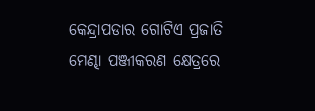କେନ୍ଦ୍ରାପଡାର ଗୋଟିଏ ପ୍ରଜାତି ମେଣ୍ଢା ପଞ୍ଜୀକରଣ କ୍ଷେତ୍ରରେ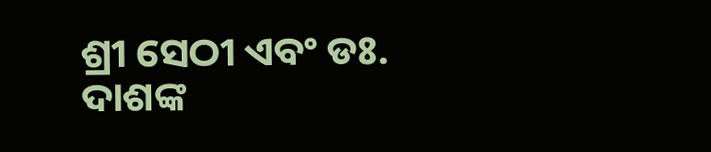ଶ୍ରୀ ସେଠୀ ଏବଂ ଡଃ. ଦାଶଙ୍କ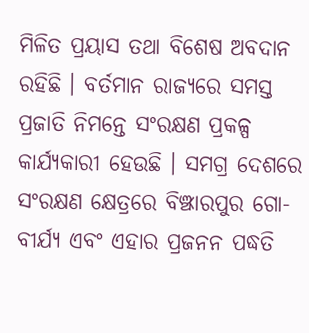ମିଳିତ ପ୍ରୟାସ ତଥା ବିଶେଷ ଅବଦାନ ରହିଛି । ବର୍ତମାନ ରାଜ୍ୟରେ ସମସ୍ତ ପ୍ରଜାତି ନିମନ୍ତେ ସଂରକ୍ଷଣ ପ୍ରକଳ୍ପ କାର୍ଯ୍ୟକାରୀ ହେଉଛି । ସମଗ୍ର ଦେଶରେ ସଂରକ୍ଷଣ କ୍ଷେତ୍ରରେ ବିଞ୍ଝାରପୁର ଗୋ-ବୀର୍ଯ୍ୟ ଏବଂ ଏହାର ପ୍ରଜନନ ପଦ୍ଧତି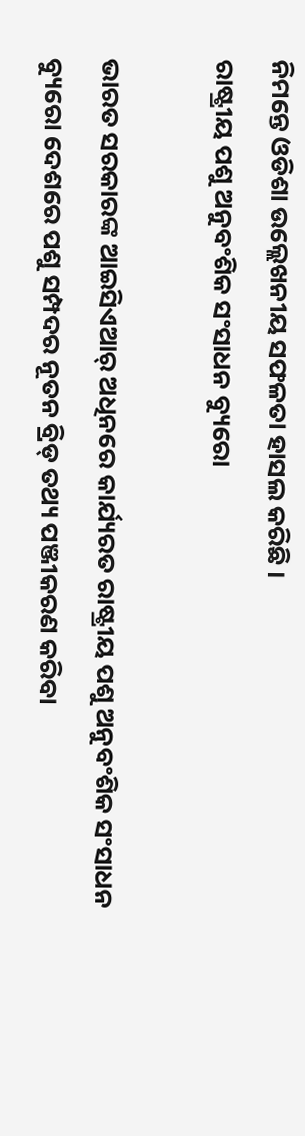ନିମନ୍ତେ ଓଡିଶା ଉଲ୍ଲେଖନୀୟ ସଫଳତା ହାସଲ କରିଛି ।
ରାଷ୍ଟ୍ରୀୟ ପଶୁ ଅନୁବଂଶିକ ସଂସାଧନ ବ୍ୟୁରୋ

ଭାରତ ସରକାରଙ୍କ ଆଇସିଏଆର୍ ଅଧିନରେ କାର୍ଯ୍ୟରତ ରାଷ୍ଟ୍ରୀୟ ପଶୁ ଅନୁବଂଶିକ ସଂସାଧନ ବ୍ୟୁରୋ ଦେଶରେ ପଶୁ ସମ୍ପଦର ନୂତନ ବ୍ରିଡ୍ ତଥ୍ୟ ପଞ୍ଜୀକରଣ କରିବା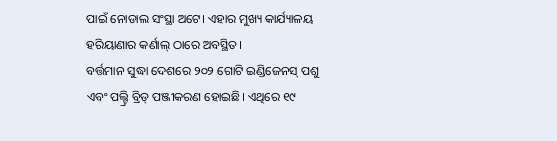ପାଇଁ ନୋଡାଲ ସଂସ୍ଥା ଅଟେ। ଏହାର ମୁଖ୍ୟ କାର୍ଯ୍ୟାଳୟ ହରିୟାଣାର କର୍ଣାଲ୍ ଠାରେ ଅବସ୍ଥିତ।
ବର୍ତ୍ତମାନ ସୁଦ୍ଧା ଦେଶରେ ୨୦୨ ଗୋଟି ଇଣ୍ଡିଜେନସ୍ ପଶୁ ଏବଂ ପଲ୍ଟ୍ରି ବ୍ରିଡ୍ ପଞ୍ଜୀକରଣ ହୋଇଛି। ଏଥିରେ ୧୯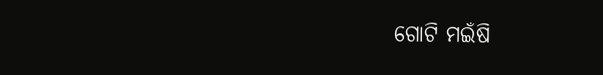ଗୋଟି ମଇଁଷି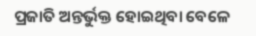ପ୍ରଜାତି ଅନ୍ତର୍ଭୁକ୍ତ ହୋଇଥିବା ବେଳେ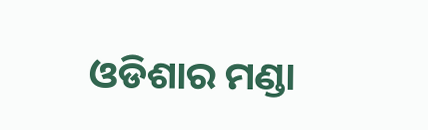ଓଡିଶାର ମଣ୍ଡା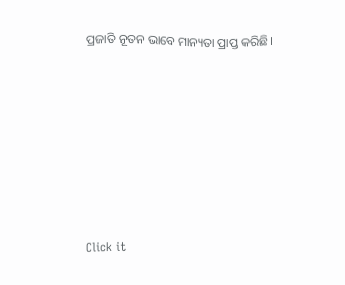ପ୍ରଜାତି ନୂତନ ଭାବେ ମାନ୍ୟତା ପ୍ରାପ୍ତ କରିଛି।












Click it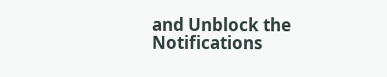and Unblock the Notifications